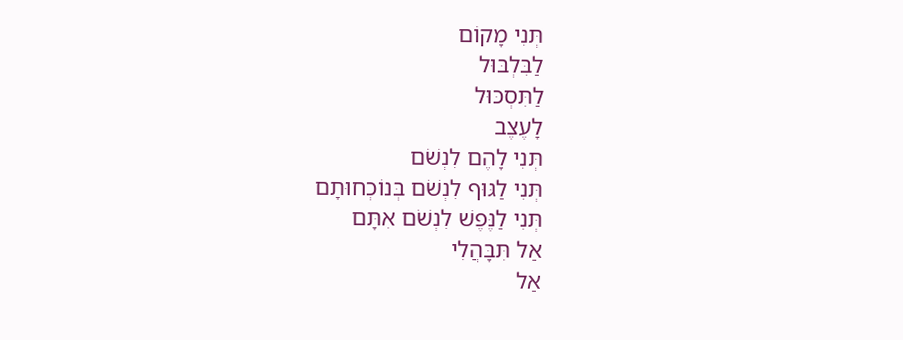תְּנִי מָקוֹם
לַבִּלְבּוּל
לַתִּסְכּוּל
לָעֶצֶב
תְּנִי לָהֶם לִנְשֹׁם
תְּנִי לַגּוּף לִנְשֹׁם בְּנוֹכְחוּתָם
תְּנִי לַנֶּפֶשׁ לִנְשֹׁם אִתָּם
אַל תִּבָּהֲלִי
אַל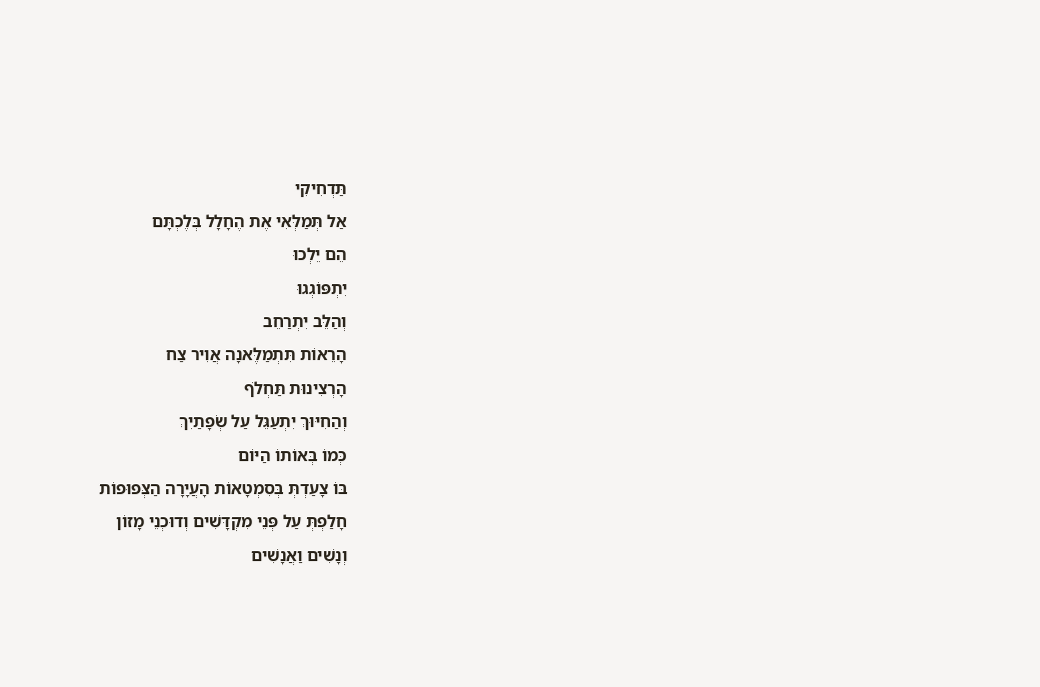תַּדְחִיקִי
אַל תְּמַלְּאִי אֶת הֶחָלָל בְּלֶכְתָּם
הֵם יֵלְכוּ
יִתְפּוֹגְגוּ
וְהַלֵּב יִתְרַחֵב
הָרֵאוֹת תִּתְמַלֶּאנָה אֲוִיר צַח
הָרְצִינוּת תַּחְלֹף
וְהַחִיּוּךְ יִתְעַגֵּל עַל שְׂפָתַיִךְ
כְּמוֹ בְּאוֹתוֹ הַיּוֹם
בּוֹ צָעַדְתְּ בְּסִמְטָאוֹת הָעֲיָרָה הַצְּפוּפוֹת
חָלַפְתְּ עַל פְּנֵי מִקְדָּשִׁים וְדוּכְנֵי מָזוֹן
וְנָשִׁים וַאֲנָשִׁים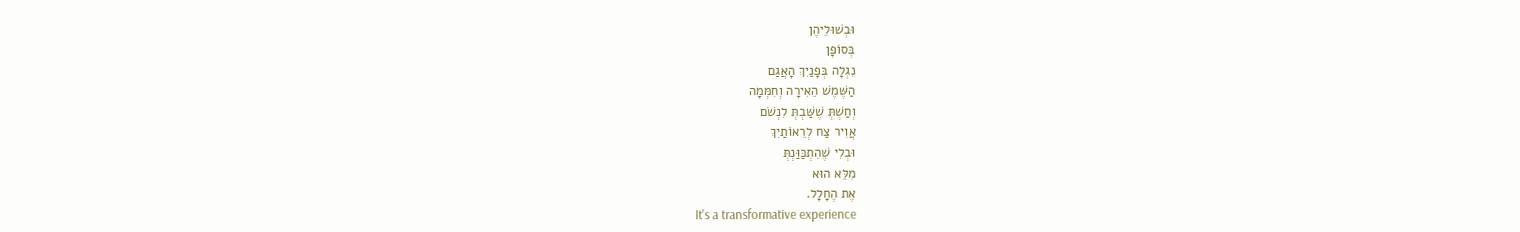וּבְשׁוּלֵיהֶן
בְּסוֹפָן
נִגְלָה בְּפָנַיִךְ הָאֲגַם
הַשֶּׁמֶשׁ הֵאִירָה וְחִמְּמָה
וְחַשְׁתְּ שֶׁשַּׁבְתְּ לִנְשֹׁם
אֲוִיר צַח לְרֵאוֹתַיִךְ
וּבְלִי שֶׁהִתְכַּוַּנְתְּ
מִלֵּא הוּא
אֶת הֶחָלָל.
It's a transformative experience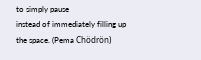to simply pause
instead of immediately filling up the space. (Pema Chödrön)